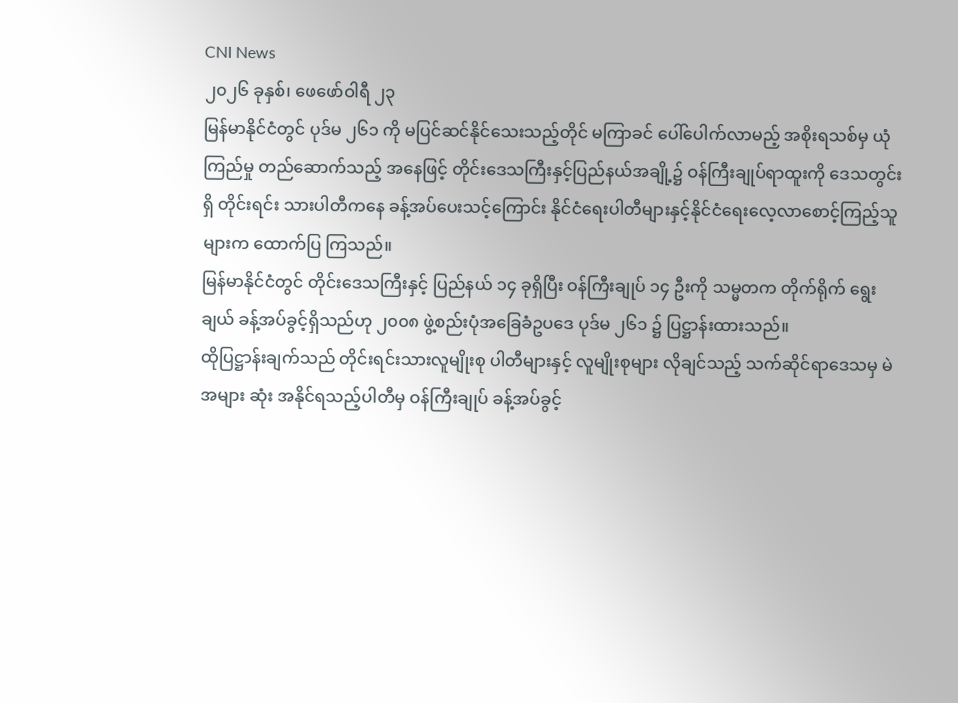CNI News
၂၀၂၆ ခုနှစ်၊ ဖေဖော်ဝါရီ ၂၃
မြန်မာနိုင်ငံတွင် ပုဒ်မ ၂၆၁ ကို မပြင်ဆင်နိုင်သေးသည့်တိုင် မကြာခင် ပေါ်ပေါက်လာမည့် အစိုးရသစ်မှ ယုံကြည်မှု တည်ဆောက်သည့် အနေဖြင့် တိုင်းဒေသကြီးနှင့်ပြည်နယ်အချို့၌ ဝန်ကြီးချုပ်ရာထူးကို ဒေသတွင်းရှိ တိုင်းရင်း သားပါတီကနေ ခန့်အပ်ပေးသင့်ကြောင်း နိုင်ငံရေးပါတီများနှင့်နိုင်ငံရေးလေ့လာစောင့်ကြည့်သူများက ထောက်ပြ ကြသည်။
မြန်မာနိုင်ငံတွင် တိုင်းဒေသကြီးနှင့် ပြည်နယ် ၁၄ ခုရှိပြီး ဝန်ကြီးချုပ် ၁၄ ဦးကို သမ္မတက တိုက်ရိုက် ရွေးချယ် ခန့်အပ်ခွင့်ရှိသည်ဟု ၂၀၀၈ ဖွဲ့စည်းပုံအခြေခံဥပဒေ ပုဒ်မ ၂၆၁ ၌ ပြဋ္ဌာန်းထားသည်။
ထိုပြဋ္ဌာန်းချက်သည် တိုင်းရင်းသားလူမျိုးစု ပါတီများနှင့် လူမျိုးစုများ လိုချင်သည့် သက်ဆိုင်ရာဒေသမှ မဲအများ ဆုံး အနိုင်ရသည့်ပါတီမှ ဝန်ကြီးချုပ် ခန့်အပ်ခွင့်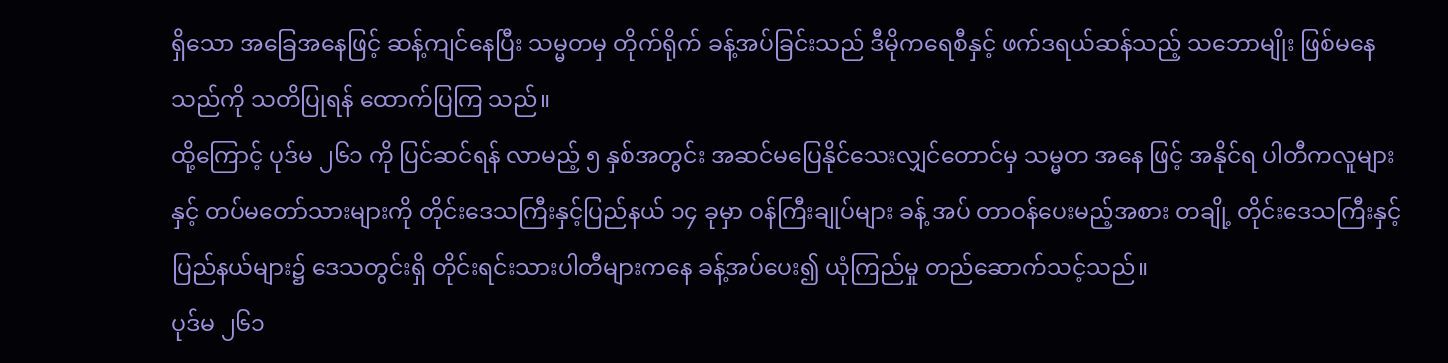ရှိသော အခြေအနေဖြင့် ဆန့်ကျင်နေပြီး သမ္မတမှ တိုက်ရိုက် ခန့်အပ်ခြင်းသည် ဒီမိုကရေစီနှင့် ဖက်ဒရယ်ဆန်သည့် သဘောမျိုး ဖြစ်မနေသည်ကို သတိပြုရန် ထောက်ပြကြ သည်။
ထို့ကြောင့် ပုဒ်မ ၂၆၁ ကို ပြင်ဆင်ရန် လာမည့် ၅ နှစ်အတွင်း အဆင်မပြေနိုင်သေးလျှင်တောင်မှ သမ္မတ အနေ ဖြင့် အနိုင်ရ ပါတီကလူများနှင့် တပ်မတော်သားများကို တိုင်းဒေသကြီးနှင့်ပြည်နယ် ၁၄ ခုမှာ ဝန်ကြီးချုပ်များ ခန့် အပ် တာဝန်ပေးမည့်အစား တချို့ တိုင်းဒေသကြီးနှင့်ပြည်နယ်များ၌ ဒေသတွင်းရှိ တိုင်းရင်းသားပါတီများကနေ ခန့်အပ်ပေး၍ ယုံကြည်မှု တည်ဆောက်သင့်သည်။
ပုဒ်မ ၂၆၁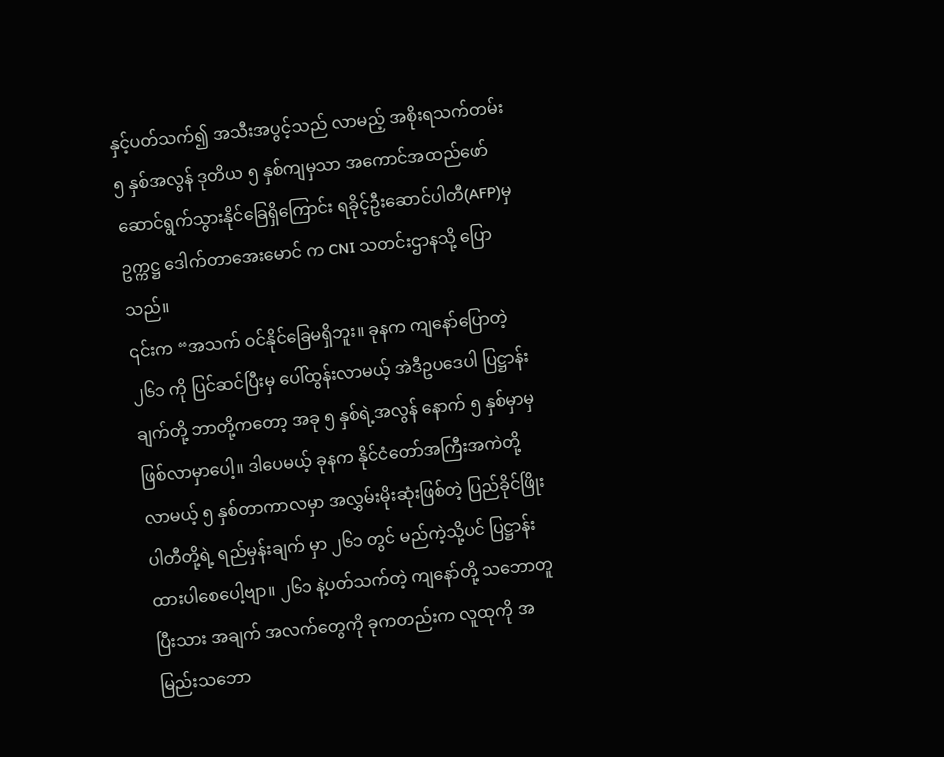နှင့်ပတ်သက်၍ အသီးအပွင့်သည် လာမည့် အစိုးရသက်တမ်း ၅ နှစ်အလွန် ဒုတိယ ၅ နှစ်ကျမှသာ အကောင်အထည်ဖော် ဆောင်ရွက်သွားနိုင်ခြေရှိကြောင်း ရခိုင့်ဦးဆောင်ပါတီ(AFP)မှဥက္ကဋ္ဌ ဒေါက်တာအေးမောင် က CNI သတင်းဌာနသို့ ပြောသည်။
၎င်းက “အသက် ဝင်နိုင်ခြေမရှိဘူး။ ခုနက ကျနော်ပြောတဲ့ ၂၆၁ ကို ပြင်ဆင်ပြီးမှ ပေါ်ထွန်းလာမယ့် အဲဒီဥပဒေပါ ပြဋ္ဌာန်းချက်တို့ ဘာတို့ကတော့ အခု ၅ နှစ်ရဲ့အလွန် နောက် ၅ နှစ်မှာမှ ဖြစ်လာမှာပေါ့။ ဒါပေမယ့် ခုနက နိုင်ငံတော်အကြီးအကဲတို့ လာမယ့် ၅ နှစ်တာကာလမှာ အလွှမ်းမိုးဆုံးဖြစ်တဲ့ ပြည်ခိုင်ဖြိုးပါတီတို့ရဲ့ ရည်မှန်းချက် မှာ ၂၆၁ တွင် မည်ကဲ့သို့ပင် ပြဋ္ဌာန်းထားပါစေပေါ့ဗျာ။ ၂၆၁ နဲ့ပတ်သက်တဲ့ ကျနော်တို့ သဘောတူပြီးသား အချက် အလက်တွေကို ခုကတည်းက လူထုကို အမြည်းသဘော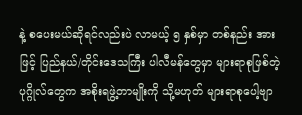နဲ့ စပေးမယ်ဆိုရင်လည်းပဲ လာမယ့် ၅ နှစ်မှာ တစ်နည်း အားဖြင့် ပြည်နယ်/တိုင်းဒေသကြီး ပါလီမန်တွေမှာ များရာစုဖြစ်တဲ့ ပုဂ္ဂိုလ်တွေက အစိုးရဖွဲ့တာမျိုးကို သို့မဟုတ် များရာစုပေါ့ဗျာ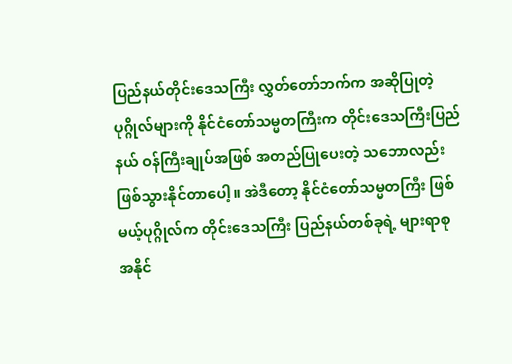ပြည်နယ်တိုင်းဒေသကြီး လွှတ်တော်ဘက်က အဆိုပြုတဲ့ ပုဂ္ဂိုလ်များကို နိုင်ငံတော်သမ္မတကြီးက တိုင်းဒေသကြီးပြည်နယ် ဝန်ကြီးချုပ်အဖြစ် အတည်ပြုပေးတဲ့ သဘောလည်း ဖြစ်သွားနိုင်တာပေါ့။ အဲဒီတော့ နိုင်ငံတော်သမ္မတကြီး ဖြစ်မယ့်ပုဂ္ဂိုလ်က တိုင်းဒေသကြီး ပြည်နယ်တစ်ခုရဲ့ များရာစု အနိုင်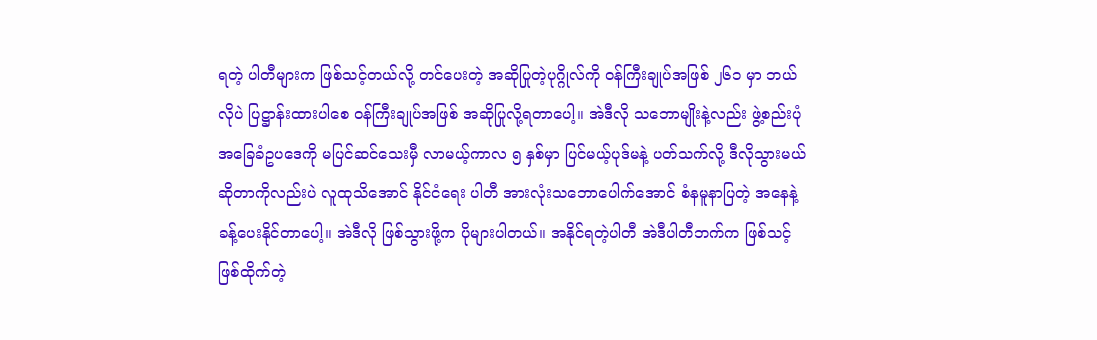ရတဲ့ ပါတီများက ဖြစ်သင့်တယ်လို့ တင်ပေးတဲ့ အဆိုပြုတဲ့ပုဂ္ဂိုလ်ကို ဝန်ကြီးချုပ်အဖြစ် ၂၆၁ မှာ ဘယ်လိုပဲ ပြဋ္ဌာန်းထားပါစေ ဝန်ကြီးချုပ်အဖြစ် အဆိုပြုလို့ရတာပေါ့။ အဲဒီလို သဘောမျိုးနဲ့လည်း ဖွဲ့စည်းပုံ အခြေခံဥပဒေကို မပြင်ဆင်သေးမှီ လာမယ့်ကာလ ၅ နှစ်မှာ ပြင်မယ့်ပုဒ်မနဲ့ ပတ်သက်လို့ ဒီလိုသွားမယ်ဆိုတာကိုလည်းပဲ လူထုသိအောင် နိုင်ငံရေး ပါတီ အားလုံးသဘောပေါက်အောင် စံနမူနာပြတဲ့ အနေနဲ့ ခန့်ပေးနိုင်တာပေါ့။ အဲဒီလို ဖြစ်သွားဖို့က ပိုများပါတယ်။ အနိုင်ရတဲ့ပါတီ အဲဒီပါတီဘက်က ဖြစ်သင့်ဖြစ်ထိုက်တဲ့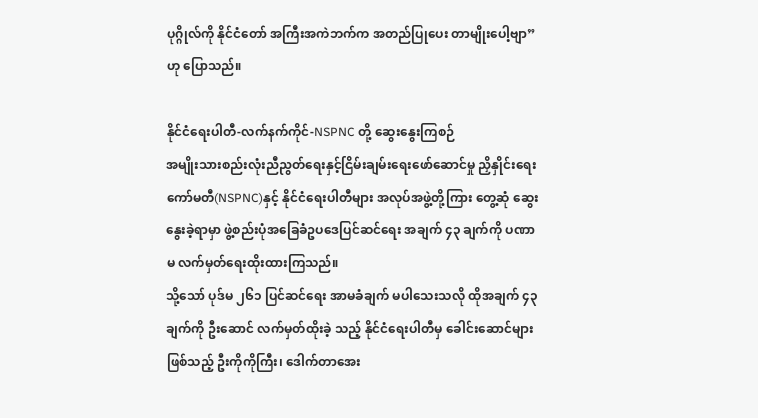ပုဂ္ဂိုလ်ကို နိုင်ငံတော် အကြီးအကဲဘက်က အတည်ပြုပေး တာမျိုးပေါ့ဗျာ” ဟု ပြောသည်။

နိုင်ငံရေးပါတီ-လက်နက်ကိုင်-NSPNC တို့ ဆွေးနွေးကြစဉ်
အမျိုးသားစည်းလုံးညီညွတ်ရေးနှင့်ငြိမ်းချမ်းရေးဖော်ဆောင်မှု ညှိနှိုင်းရေးကော်မတီ(NSPNC)နှင့် နိုင်ငံရေးပါတီများ အလုပ်အဖွဲ့တို့ကြား တွေ့ဆုံ ဆွေးနွေးခဲ့ရာမှာ ဖွဲ့စည်းပုံအခြေခံဥပဒေပြင်ဆင်ရေး အချက် ၄၃ ချက်ကို ပဏာမ လက်မှတ်ရေးထိုးထားကြသည်။
သို့သော် ပုဒ်မ ၂၆၁ ပြင်ဆင်ရေး အာမခံချက် မပါသေးသလို ထိုအချက် ၄၃ ချက်ကို ဦးဆောင် လက်မှတ်ထိုးခဲ့ သည့် နိုင်ငံရေးပါတီမှ ခေါင်းဆောင်များဖြစ်သည့် ဦးကိုကိုကြီး၊ ဒေါက်တာအေး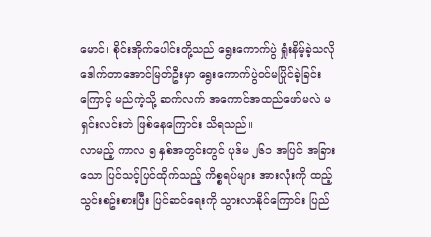မောင်၊ စိုင်းအိုက်ပေါင်းတို့သည် ရွေးကောက်ပွဲ ရှုံးနိမ့်ခဲ့သလို ဒေါက်တာအောင်မြတ်ဦးမှာ ရွေးကောက်ပွဲဝင်မပြိုင်ခဲ့ခြင်းကြောင့် မည်ကဲ့သို့ ဆက်လက် အကောင်အထည်ဖော်မလဲ မရှင်းလင်းဘဲ ဖြစ်နေကြောင်း သိရသည်။
လာမည့် ကာလ ၅ နှစ်အတွင်းတွင် ပုဒ်မ ၂၆၁ အပြင် အခြားသော ပြင်သင့်ပြင်ထိုက်သည့် ကိစ္စရပ်များ အားလုံးကို ထည့်သွင်းစဥ်းစားပြီး ပြင်ဆင်ရေးကို သွားလာနိုင်ကြောင်း ပြည်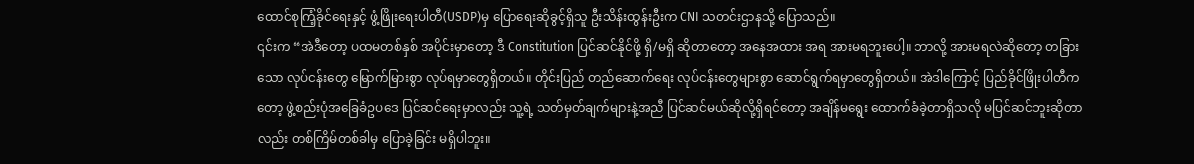ထောင်စုကြံ့ခိုင်ရေးနှင့် ဖွံ့ဖြိုးရေးပါတီ(USDP)မှ ပြောရေးဆိုခွင့်ရှိသူ ဦးသိန်းထွန်းဦးက CNI သတင်းဌာနသို့ ပြောသည်။
၎င်းက “အဲဒီတော့ ပထမတစ်နှစ် အပိုင်းမှာတော့ ဒီ Constitution ပြင်ဆင်နိုင်ဖို့ ရှိ/မရှိ ဆိုတာတော့ အနေအထား အရ အားမရဘူးပေါ့။ ဘာလို့ အားမရလဲဆိုတော့ တခြားသော လုပ်ငန်းတွေ မြောက်မြားစွာ လုပ်ရမှာတွေရှိတယ်။ တိုင်းပြည် တည်ဆောက်ရေး လုပ်ငန်းတွေများစွာ ဆောင်ရွက်ရမှာတွေရှိတယ်။ အဲဒါကြောင့် ပြည်ခိုင်ဖြိုးပါတီက တော့ ဖွဲ့စည်းပုံအခြေခံဥပဒေ ပြင်ဆင်ရေးမှာလည်း သူ့ရဲ့ သတ်မှတ်ချက်များနဲ့အညီ ပြင်ဆင်မယ်ဆိုလို့ရှိရင်တော့ အချိန်မရွေး ထောက်ခံခဲ့တာရှိသလို မပြင်ဆင်ဘူးဆိုတာလည်း တစ်ကြိမ်တစ်ခါမှ ပြောခဲ့ခြင်း မရှိပါဘူး။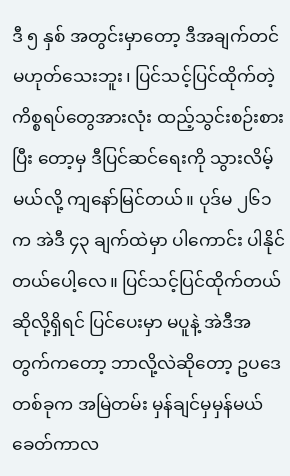ဒီ ၅ နှစ် အတွင်းမှာတော့ ဒီအချက်တင် မဟုတ်သေးဘူး၊ ပြင်သင့်ပြင်ထိုက်တဲ့ ကိစ္စရပ်တွေအားလုံး ထည့်သွင်းစဉ်းစား ပြီး တော့မှ ဒီပြင်ဆင်ရေးကို သွားလိမ့်မယ်လို့ ကျနော်မြင်တယ်။ ပုဒ်မ ၂၆၁ က အဲဒီ ၄၃ ချက်ထဲမှာ ပါကောင်း ပါနိုင် တယ်ပေါ့လေ။ ပြင်သင့်ပြင်ထိုက်တယ် ဆိုလို့ရှိရင် ပြင်ပေးမှာ မပူနဲ့ အဲဒီအတွက်ကတော့ ဘာလို့လဲဆိုတော့ ဥပဒေ တစ်ခုက အမြဲတမ်း မှန်ချင်မှမှန်မယ် ခေတ်ကာလ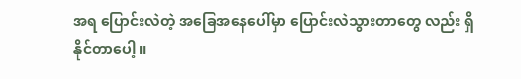အရ ပြောင်းလဲတဲ့ အခြေအနေပေါ်မှာ ပြောင်းလဲသွားတာတွေ လည်း ရှိနိုင်တာပေါ့။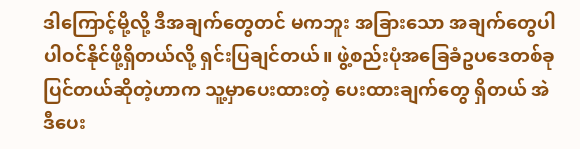ဒါကြောင့်မို့လို့ ဒီအချက်တွေတင် မကဘူး အခြားသော အချက်တွေပါ ပါဝင်နိုင်ဖို့ရှိတယ်လို့ ရှင်းပြချင်တယ်။ ဖွဲ့စည်းပုံအခြေခံဥပဒေတစ်ခု ပြင်တယ်ဆိုတဲ့ဟာက သူ့မှာပေးထားတဲ့ ပေးထားချက်တွေ ရှိတယ် အဲဒီပေး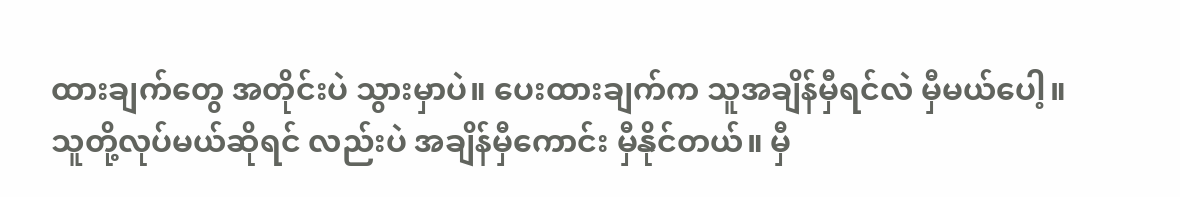ထားချက်တွေ အတိုင်းပဲ သွားမှာပဲ။ ပေးထားချက်က သူအချိန်မှီရင်လဲ မှီမယ်ပေါ့။ သူတို့လုပ်မယ်ဆိုရင် လည်းပဲ အချိန်မှီကောင်း မှီနိုင်တယ်။ မှီ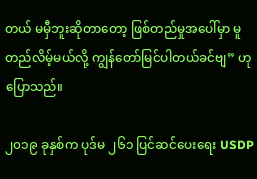တယ် မမှီဘူးဆိုတာတော့ ဖြစ်တည်မှုအပေါ်မှာ မူတည်လိမ့်မယ်လို့ ကျွန်တော်မြင်ပါတယ်ခင်ဗျ” ဟု ပြောသည်။

၂၀၁၉ ခုနှစ်က ပုဒ်မ ၂၆၁ ပြင်ဆင်ပေးရေး USDP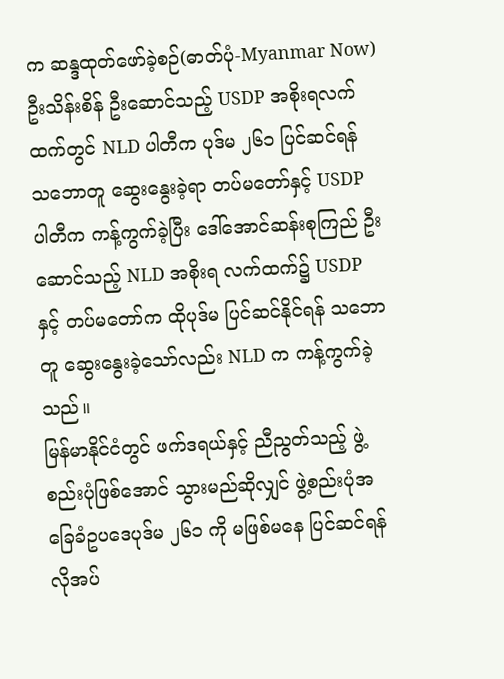က ဆန္ဒထုတ်ဖော်ခဲ့စဉ်(ဓာတ်ပုံ-Myanmar Now)
ဦးသိန်းစိန် ဦးဆောင်သည့် USDP အစိုးရလက်ထက်တွင် NLD ပါတီက ပုဒ်မ ၂၆၁ ပြင်ဆင်ရန် သဘောတူ ဆွေးနွေးခဲ့ရာ တပ်မတော်နှင့် USDP ပါတီက ကန့်ကွက်ခဲ့ပြီး ဒေါ်အောင်ဆန်းစုကြည် ဦးဆောင်သည့် NLD အစိုးရ လက်ထက်၌ USDP နှင့် တပ်မတော်က ထိုပုဒ်မ ပြင်ဆင်နိုင်ရန် သဘောတူ ဆွေးနွေးခဲ့သော်လည်း NLD က ကန့်ကွက်ခဲ့သည်။
မြန်မာနိုင်ငံတွင် ဖက်ဒရယ်နှင့် ညီညွတ်သည့် ဖွဲ့စည်းပုံဖြစ်အောင် သွားမည်ဆိုလျှင် ဖွဲ့စည်းပုံအခြေခံဥပဒေပုဒ်မ ၂၆၁ ကို မဖြစ်မနေ ပြင်ဆင်ရန် လိုအပ်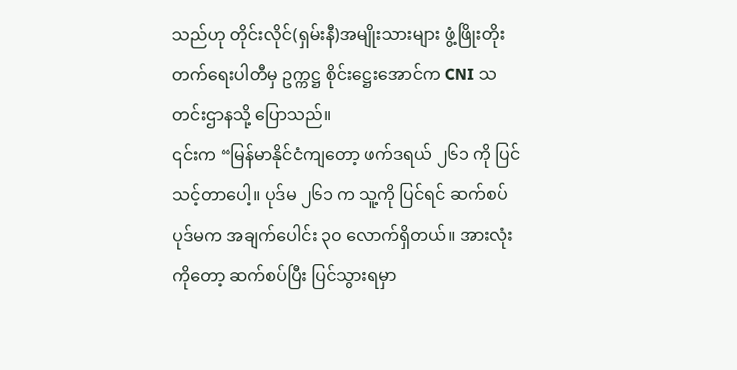သည်ဟု တိုင်းလိုင်(ရှမ်းနီ)အမျိုးသားများ ဖွံ့ဖြိုးတိုးတက်ရေးပါတီမှ ဥက္ကဋ္ဌ စိုင်းဋ္ဌေးအောင်က CNI သတင်းဌာနသို့ ပြောသည်။
၎င်းက “မြန်မာနိုင်ငံကျတော့ ဖက်ဒရယ် ၂၆၁ ကို ပြင်သင့်တာပေါ့။ ပုဒ်မ ၂၆၁ က သူ့ကို ပြင်ရင် ဆက်စပ်ပုဒ်မက အချက်ပေါင်း ၃၀ လောက်ရှိတယ်။ အားလုံးကိုတော့ ဆက်စပ်ပြီး ပြင်သွားရမှာ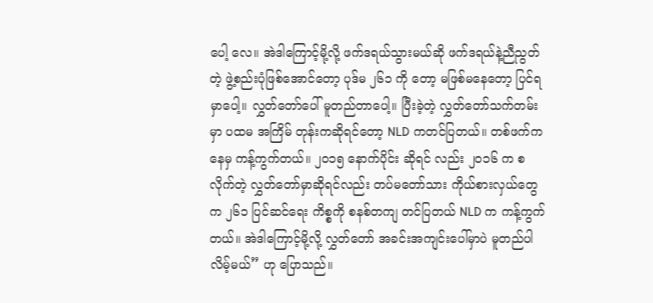ပေါ့ လေ။ အဲဒါကြောင့်မို့လို့ ဖက်ဒရယ်သွားမယ်ဆို ဖက်ဒရယ်နဲ့ညီညွတ်တဲ့ ဖွဲ့စည်းပုံဖြစ်အောင်တော့ ပုဒ်မ ၂၆၁ ကို တော့ မဖြစ်မနေတော့ ပြင်ရမှာပေါ့။ လွှတ်တော်ပေါ် မူတည်တာပေါ့။ ပြီးခဲ့တဲ့ လွှတ်တော်သက်တမ်းမှာ ပထမ အကြိမ် တုန်းကဆိုရင်တော့ NLD ကတင်ပြတယ်။ တစ်ဖက်ကနေမှ ကန့်ကွက်တယ်။ ၂၀၁၅ နောက်ပိုင်း ဆိုရင် လည်း ၂၀၁၆ က စလိုက်တဲ့ လွှတ်တော်မှာဆိုရင်လည်း တပ်မတော်သား ကိုယ်စားလှယ်တွေက ၂၆၁ ပြင်ဆင်ရေး ကိစ္စကို စနစ်တကျ တင်ပြတယ် NLD က ကန့်ကွက်တယ်။ အဲဒါကြောင့်မို့လို့ လွှတ်တော် အခင်းအကျင်းပေါ်မှာပဲ မူတည်ပါလိမ့်မယ်” ဟု ပြောသည်။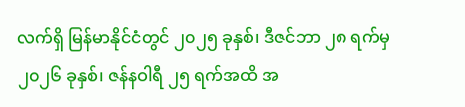လက်ရှိ မြန်မာနိုင်ငံတွင် ၂၀၂၅ ခုနှစ်၊ ဒီဇင်ဘာ ၂၈ ရက်မှ ၂၀၂၆ ခုနှစ်၊ ဇန်နဝါရီ ၂၅ ရက်အထိ အ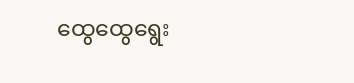ထွေထွေရွေး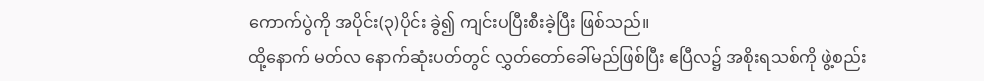ကောက်ပွဲကို အပိုင်း(၃)ပိုင်း ခွဲ၍ ကျင်းပပြီးစီးခဲ့ပြီး ဖြစ်သည်။
ထို့နောက် မတ်လ နောက်ဆုံးပတ်တွင် လွှတ်တော်ခေါ်မည်ဖြစ်ပြီး ဧပြီလ၌ အစိုးရသစ်ကို ဖွဲ့စည်း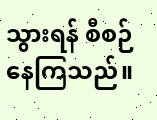သွားရန် စီစဉ် နေကြသည်။